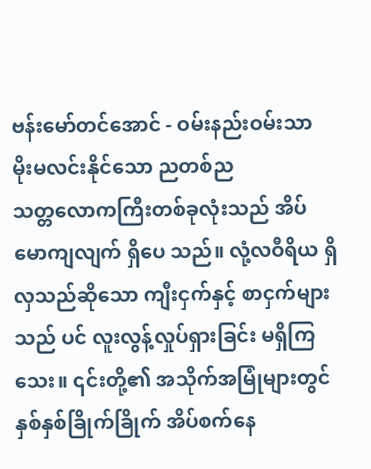ဗန်းမော်တင်အောင် - ဝမ်းနည်းဝမ်းသာ
မိုးမလင်းနိုင်သော ညတစ်ည
သတ္တလောကကြီးတစ်ခုလုံးသည် အိပ်မောကျလျက် ရှိပေ သည်။ လုံ့လဝီရိယ ရှိလှသည်ဆိုသော ကျီးငှက်နှင့် စာငှက်များသည် ပင် လူးလွန့်လှုပ်ရှားခြင်း မရှိကြသေး။ ၎င်းတို့၏ အသိုက်အမြုံများတွင် နှစ်နှစ်ခြိုက်ခြိုက် အိပ်စက်နေ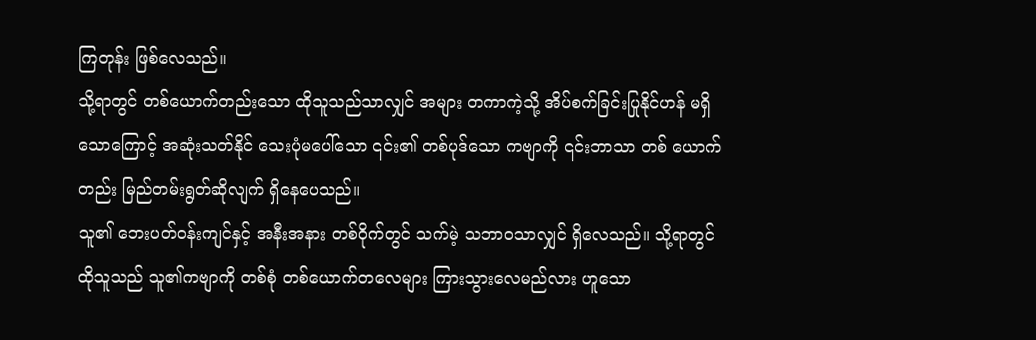ကြတုန်း ဖြစ်လေသည်။
သို့ရာတွင် တစ်ယောက်တည်းသော ထိုသူသည်သာလျှင် အများ တကာကဲ့သို့ အိပ်စက်ခြင်းပြုနိုင်ဟန် မရှိသောကြောင့် အဆုံးသတ်နိုင် သေးပုံမပေါ်သော ၎င်း၏ တစ်ပုဒ်သော ကဗျာကို ၎င်းဘာသာ တစ် ယောက်တည်း မြည်တမ်းရွတ်ဆိုလျက် ရှိနေပေသည်။
သူ၏ ဘေးပတ်ဝန်းကျင်နှင့် အနီးအနား တစ်ဝိုက်တွင် သက်မဲ့ သဘာဝသာလျှင် ရှိလေသည်။ သို့ရာတွင် ထိုသူသည် သူ၏ကဗျာကို တစ်စုံ တစ်ယောက်တလေများ ကြားသွားလေမည်လား ဟူသော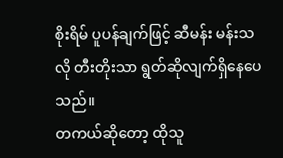စိုးရိမ် ပူပန်ချက်ဖြင့် ဆီမန်း မန်းသလို တီးတိုးသာ ရွတ်ဆိုလျက်ရှိနေပေသည်။
တကယ်ဆိုတော့ ထိုသူ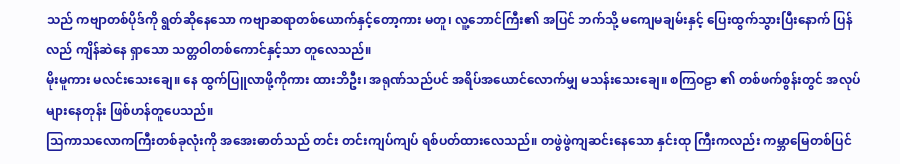သည် ကဗျာတစ်ပိုဒ်ကို ရွတ်ဆိုနေသော ကဗျာဆရာတစ်ယောက်နှင့်တော့ကား မတူ၊ လူ့ဘောင်ကြီး၏ အပြင် ဘက်သို့ မကျေမချမ်းနှင့် ပြေးထွက်သွားပြီးနောက် ပြန်လည် ကျိန်ဆဲနေ ရှာသော သတ္တဝါတစ်ကောင်နှင့်သာ တူလေသည်။
မိုးမူကား မလင်းသေးချေ။ နေ ထွက်ပြူလာဖို့ကိုကား ထားဘိဦး၊ အရုဏ်သည်ပင် အရိပ်အယောင်လောက်မျှ မသန်းသေးချေ။ စကြဝဠာ ၏ တစ်ဖက်စွန်းတွင် အလုပ်များနေတုန်း ဖြစ်ဟန်တူပေသည်။
သြကာသလောကကြီးတစ်ခုလုံးကို အအေးဓာတ်သည် တင်း တင်းကျပ်ကျပ် ရစ်ပတ်ထားလေသည်။ တဖွဲဖွဲကျဆင်းနေသော နှင်းထု ကြီးကလည်း ကမ္ဘာမြေတစ်ပြင်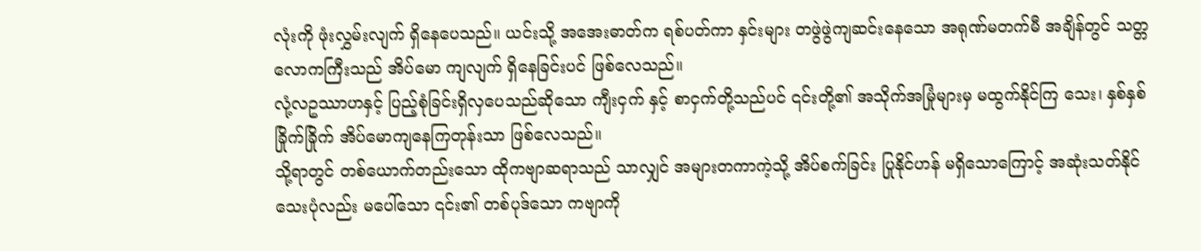လုံးကို ဖုံးလွှမ်းလျက် ရှိနေပေသည်။ ယင်းသို့ အအေးဓာတ်က ရစ်ပတ်ကာ နှင်းများ တဖွဲဖွဲကျဆင်းနေသော အရုဏ်မတက်မီ အချိန်တွင် သတ္တလောကကြီးသည် အိပ်မော ကျလျက် ရှိနေခြင်းပင် ဖြစ်လေသည်။
လုံ့လဥဿာဟနှင့် ပြည့်စုံခြင်းရှိလှပေသည်ဆိုသော ကျီးငှက် နှင့် စာငှက်တို့သည်ပင် ၎င်းတို့၏ အသိုက်အမြုံများမှ မထွက်နိုင်ကြ သေး၊ နှစ်နှစ်ခြိုက်ခြိုက် အိပ်မောကျနေကြတုန်းသာ ဖြစ်လေသည်။
သို့ရာတွင် တစ်ယောက်တည်းသော ထိုကဗျာဆရာသည် သာလျှင် အများတကာကဲ့သို့ အိပ်စက်ခြင်း ပြုနိုင်ဟန် မရှိသောကြောင့် အဆုံးသတ်နိုင်သေးပုံလည်း မပေါ်သော ၎င်း၏ တစ်ပုဒ်သော ကဗျာကို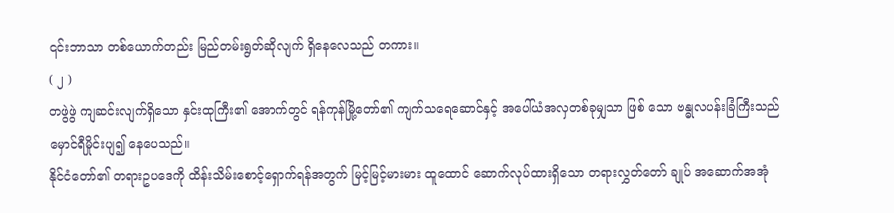၎င်းဘာသာ တစ်ယောက်တည်း မြည်တမ်းရွတ်ဆိုလျက် ရှိနေလေသည် တကား။
( ၂ )
တဖွဲဖွဲ ကျဆင်းလျက်ရှိသော နှင်းထုကြီး၏ အောက်တွင် ရန်ကုန်မြို့တော်၏ ကျက်သရေဆောင်နှင့် အပေါ်ယံအလှတစ်ခုမျှသာ ဖြစ် သော ဗန္ဓုလပန်းခြံကြီးသည် မှောင်ရီမှိုင်းပျ၍ နေပေသည်။
နိုင်ငံတော်၏ တရားဥပဒေကို ထိန်းသိမ်းစောင့်ရှောက်ရန်အတွက် မြင့်မြင့်မားမား ထူထောင် ဆောက်လုပ်ထားရှိသော တရားလွှတ်တော် ချုပ် အဆောက်အအုံ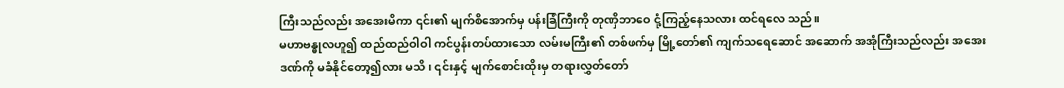ကြီးသည်လည်း အအေးမိကာ ၎င်း၏ မျက်စိအောက်မှ ပန်းခြံကြီးကို တုဏှိဘာဝေ ငုံ့ကြည့်နေသလား ထင်ရလေ သည်။
မဟာဗန္ဓုလဟူ၍ ထည်ထည်ဝါဝါ ကင်ပွန်းတပ်ထားသော လမ်းမကြီး၏ တစ်ဖက်မှ မြို့တော်၏ ကျက်သရေဆောင် အဆောက် အအုံကြီးသည်လည်း အအေးဒဏ်ကို မခံနိုင်တော့၍လား မသိ၊ ၎င်းနှင့် မျက်စောင်းထိုးမှ တရားလွှတ်တော်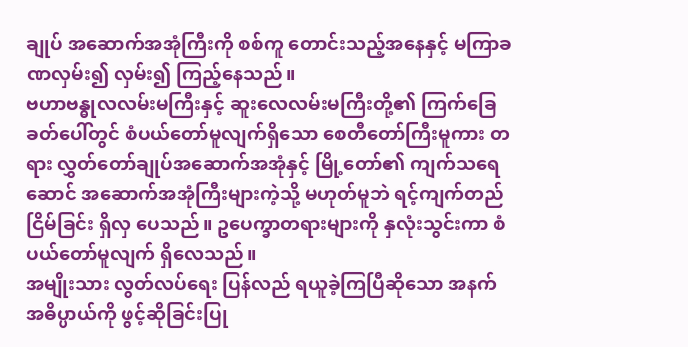ချုပ် အဆောက်အအုံကြီးကို စစ်ကူ တောင်းသည့်အနေနှင့် မကြာခဏလှမ်း၍ လှမ်း၍ ကြည့်နေသည်။
ဗဟာဗန္ဓုလလမ်းမကြီးနှင့် ဆူးလေလမ်းမကြီးတို့၏ ကြက်ခြေ ခတ်ပေါ်တွင် စံပယ်တော်မူလျက်ရှိသော စေတီတော်ကြီးမူကား တရား လွှတ်တော်ချုပ်အဆောက်အအုံနှင့် မြို့တော်၏ ကျက်သရေဆောင် အဆောက်အအုံကြီးများကဲ့သို့ မဟုတ်မူဘဲ ရင့်ကျက်တည်ငြိမ်ခြင်း ရှိလှ ပေသည်။ ဥပေက္ခာတရားများကို နှလုံးသွင်းကာ စံပယ်တော်မူလျက် ရှိလေသည်။
အမျိုးသား လွတ်လပ်ရေး ပြန်လည် ရယူခဲ့ကြပြီဆိုသော အနက် အဓိပ္ပာယ်ကို ဖွင့်ဆိုခြင်းပြု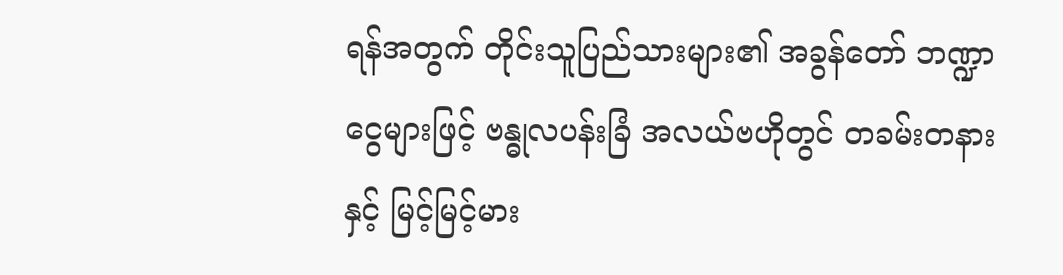ရန်အတွက် တိုင်းသူပြည်သားများ၏ အခွန်တော် ဘဏ္ဍာငွေများဖြင့် ဗန္ဓုလပန်းခြံ အလယ်ဗဟိုတွင် တခမ်းတနား နှင့် မြင့်မြင့်မား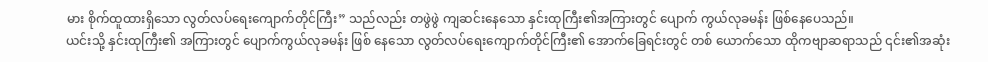မား စိုက်ထူထားရှိသော လွတ်လပ်ရေးကျောက်တိုင်ကြီး” သည်လည်း တဖွဲဖွဲ ကျဆင်းနေသော နှင်းထုကြီး၏အကြားတွင် ပျောက် ကွယ်လုခမန်း ဖြစ်နေပေသည်။
ယင်းသို့ နှင်းထုကြီး၏ အကြားတွင် ပျောက်ကွယ်လုခမန်း ဖြစ် နေသော လွတ်လပ်ရေးကျောက်တိုင်ကြီး၏ အောက်ခြေရင်းတွင် တစ် ယောက်သော ထိုကဗျာဆရာသည် ၎င်း၏အဆုံး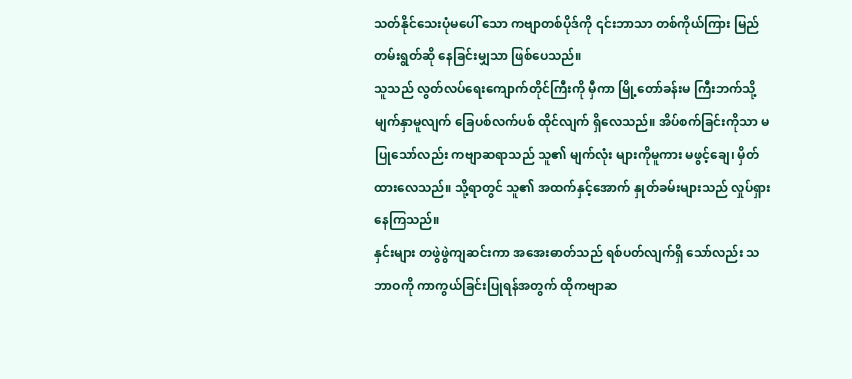သတ်နိုင်သေးပုံမပေါ် သော ကဗျာတစ်ပိုဒ်ကို ၎င်းဘာသာ တစ်ကိုယ်ကြား မြည်တမ်းရွတ်ဆို နေခြင်းမျှသာ ဖြစ်ပေသည်။
သူသည် လွတ်လပ်ရေးကျောက်တိုင်ကြီးကို မှီကာ မြို့တော်ခန်းမ ကြီးဘက်သို့ မျက်နှာမူလျက် ခြေပစ်လက်ပစ် ထိုင်လျက် ရှိလေသည်။ အိပ်စက်ခြင်းကိုသာ မပြုသော်လည်း ကဗျာဆရာသည် သူ၏ မျက်လုံး များကိုမူကား မဖွင့်ချေ၊ မှိတ်ထားလေသည်။ သို့ရာတွင် သူ၏ အထက်နှင့်အောက် နှုတ်ခမ်းများသည် လှုပ်ရှားနေကြသည်။
နှင်းများ တဖွဲဖွဲကျဆင်းကာ အအေးဓာတ်သည် ရစ်ပတ်လျက်ရှိ သော်လည်း သဘာဝကို ကာကွယ်ခြင်းပြုရန်အတွက် ထိုကဗျာဆ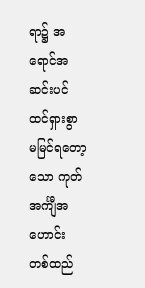ရာ၌ အရောင်အဆင်းပင် ထင်ရှားစွာ မမြင်ရတော့သော ကုတ်အင်္ကျီအဟောင်း တစ်ထည်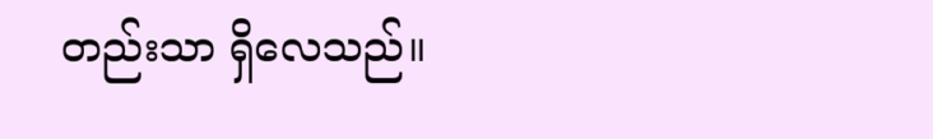တည်းသာ ရှိလေသည်။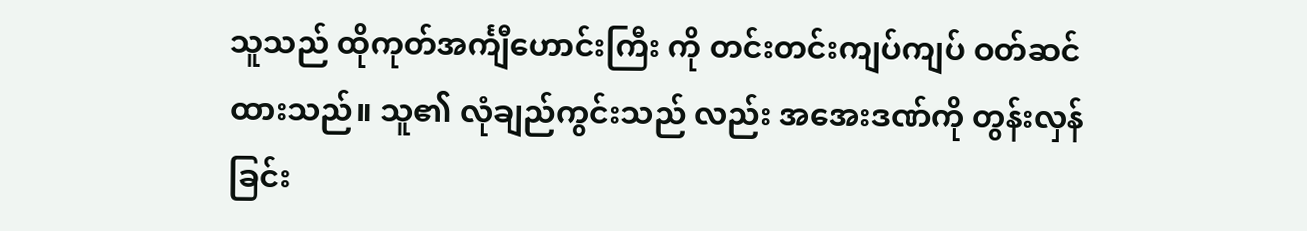သူသည် ထိုကုတ်အင်္ကျီဟောင်းကြီး ကို တင်းတင်းကျပ်ကျပ် ဝတ်ဆင်ထားသည်။ သူ၏ လုံချည်ကွင်းသည် လည်း အအေးဒဏ်ကို တွန်းလှန်ခြင်း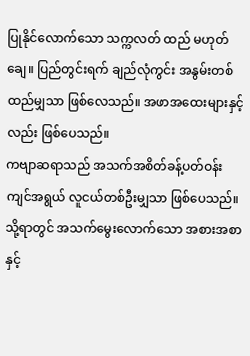ပြုနိုင်လောက်သော သက္ကလတ် ထည် မဟုတ်ချေ။ ပြည်တွင်းရက် ချည်လုံကွင်း အနွမ်းတစ်ထည်မျှသာ ဖြစ်လေသည်။ အဖာအထေးများနှင့်လည်း ဖြစ်ပေသည်။
ကဗျာဆရာသည် အသက်အစိတ်ခန့်ပတ်ဝန်းကျင်အရွယ် လူငယ်တစ်ဦးမျှသာ ဖြစ်ပေသည်။ သို့ရာတွင် အသက်မွေးလောက်သော အစားအစာနှင့်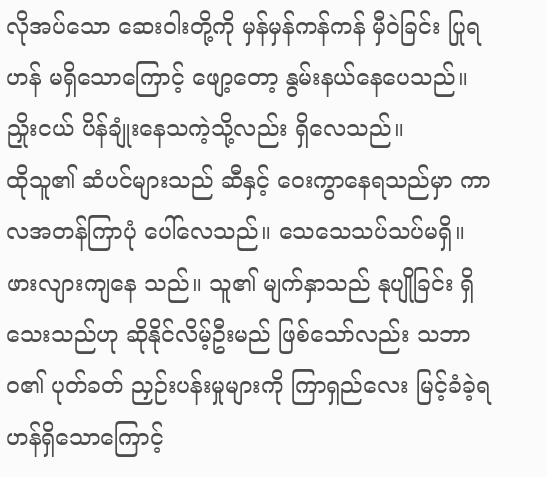လိုအပ်သော ဆေးဝါးတို့ကို မှန်မှန်ကန်ကန် မှီဝဲခြင်း ပြုရဟန် မရှိသောကြောင့် ဖျော့တော့ နွမ်းနယ်နေပေသည်။ ညှိုးငယ် ပိန်ချုံးနေသကဲ့သို့လည်း ရှိလေသည်။
ထိုသူ၏ ဆံပင်များသည် ဆီနှင့် ဝေးကွာနေရသည်မှာ ကာလအတန်ကြာပုံ ပေါ်လေသည်။ သေသေသပ်သပ်မရှိ။ ဖားလျားကျနေ သည်။ သူ၏ မျက်နှာသည် နုပျိုခြင်း ရှိသေးသည်ဟု ဆိုနိုင်လိမ့်ဦးမည် ဖြစ်သော်လည်း သဘာဝ၏ ပုတ်ခတ် ညှဉ်းပန်းမှုများကို ကြာရှည်လေး မြင့်ခံခဲ့ရဟန်ရှိသောကြောင့်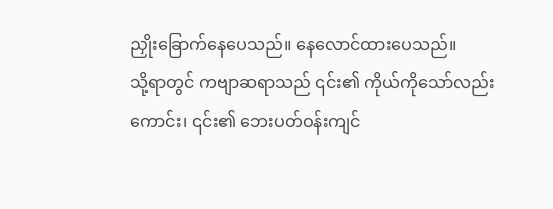ညှိုးခြောက်နေပေသည်။ နေလောင်ထားပေသည်။
သို့ရာတွင် ကဗျာဆရာသည် ၎င်း၏ ကိုယ်ကိုသော်လည်း ကောင်း၊ ၎င်း၏ ဘေးပတ်ဝန်းကျင်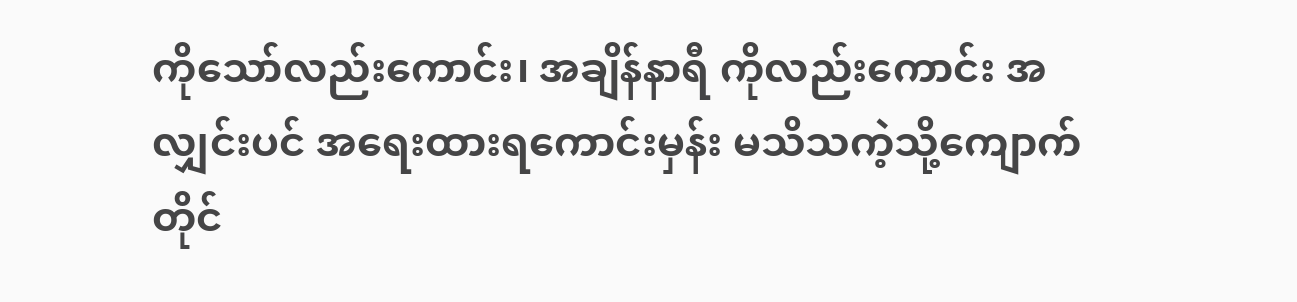ကိုသော်လည်းကောင်း၊ အချိန်နာရီ ကိုလည်းကောင်း အလျှင်းပင် အရေးထားရကောင်းမှန်း မသိသကဲ့သို့ကျောက်တိုင်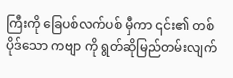ကြီးကို ခြေပစ်လက်ပစ် မှီကာ ၎င်း၏ တစ်ပိုဒ်သော ကဗျာ ကို ရွတ်ဆိုမြည်တမ်းလျက်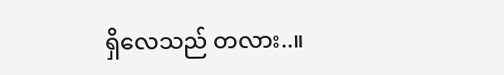ရှိလေသည် တလား..။